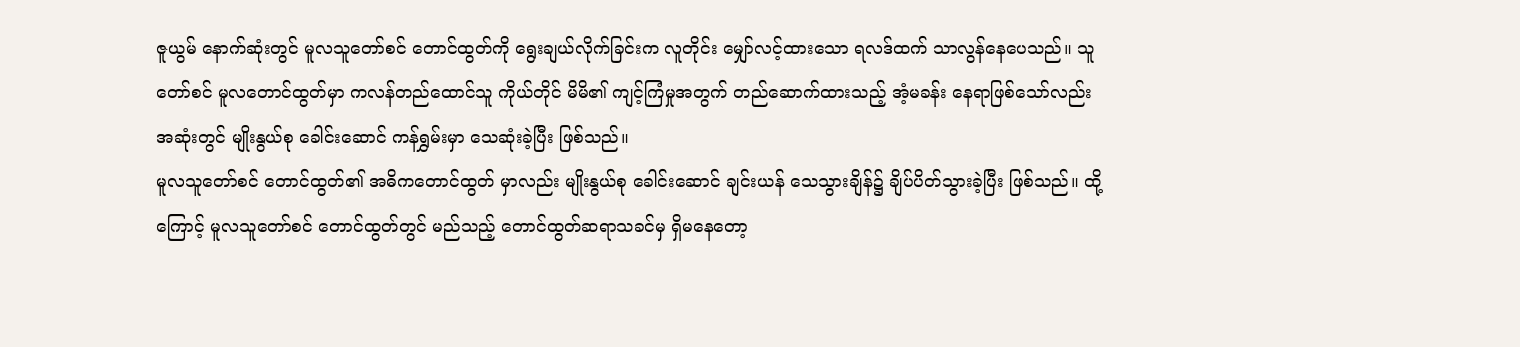ဇူယွမ် နောက်ဆုံးတွင် မူလသူတော်စင် တောင်ထွတ်ကို ရွေးချယ်လိုက်ခြင်းက လူတိုင်း မျှော်လင့်ထားသော ရလဒ်ထက် သာလွန်နေပေသည်။ သူတော်စင် မူလတောင်ထွတ်မှာ ကလန်တည်ထောင်သူ ကိုယ်တိုင် မိမိ၏ ကျင့်ကြံမှုအတွက် တည်ဆောက်ထားသည့် အံ့မခန်း နေရာဖြစ်သော်လည်း အဆုံးတွင် မျိုးနွယ်စု ခေါင်းဆောင် ကန်ရွှမ်းမှာ သေဆုံးခဲ့ပြီး ဖြစ်သည်။
မူလသူတော်စင် တောင်ထွတ်၏ အဓိကတောင်ထွတ် မှာလည်း မျိုးနွယ်စု ခေါင်းဆောင် ချင်းယန် သေသွားချိန်၌ ချိပ်ပိတ်သွားခဲ့ပြီး ဖြစ်သည်။ ထို့ကြောင့် မူလသူတော်စင် တောင်ထွတ်တွင် မည်သည့် တောင်ထွတ်ဆရာသခင်မှ ရှိမနေတော့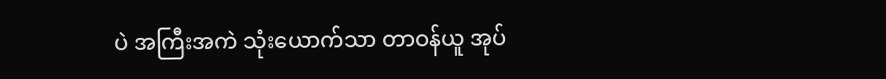ပဲ အကြီးအကဲ သုံးယောက်သာ တာဝန်ယူ အုပ်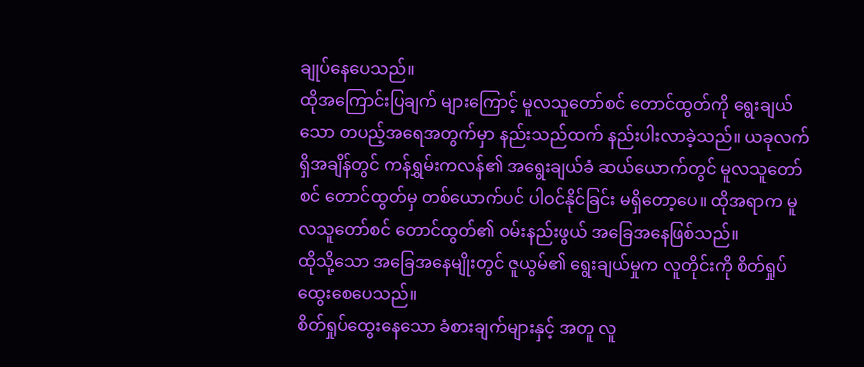ချုပ်နေပေသည်။
ထိုအကြောင်းပြချက် များကြောင့် မူလသူတော်စင် တောင်ထွတ်ကို ရွေးချယ်သော တပည့်အရေအတွက်မှာ နည်းသည်ထက် နည်းပါးလာခဲ့သည်။ ယခုလက်ရှိအချိန်တွင် ကန်ရွှမ်းကလန်၏ အရွေးချယ်ခံ ဆယ်ယောက်တွင် မူလသူတော်စင် တောင်ထွတ်မှ တစ်ယောက်ပင် ပါဝင်နိုင်ခြင်း မရှိတော့ပေ။ ထိုအရာက မူလသူတော်စင် တောင်ထွတ်၏ ဝမ်းနည်းဖွယ် အခြေအနေဖြစ်သည်။
ထိုသို့သော အခြေအနေမျိုးတွင် ဇူယွမ်၏ ရွေးချယ်မှုက လူတိုင်းကို စိတ်ရှုပ်ထွေးစေပေသည်။
စိတ်ရှုပ်ထွေးနေသော ခံစားချက်များနှင့် အတူ လူ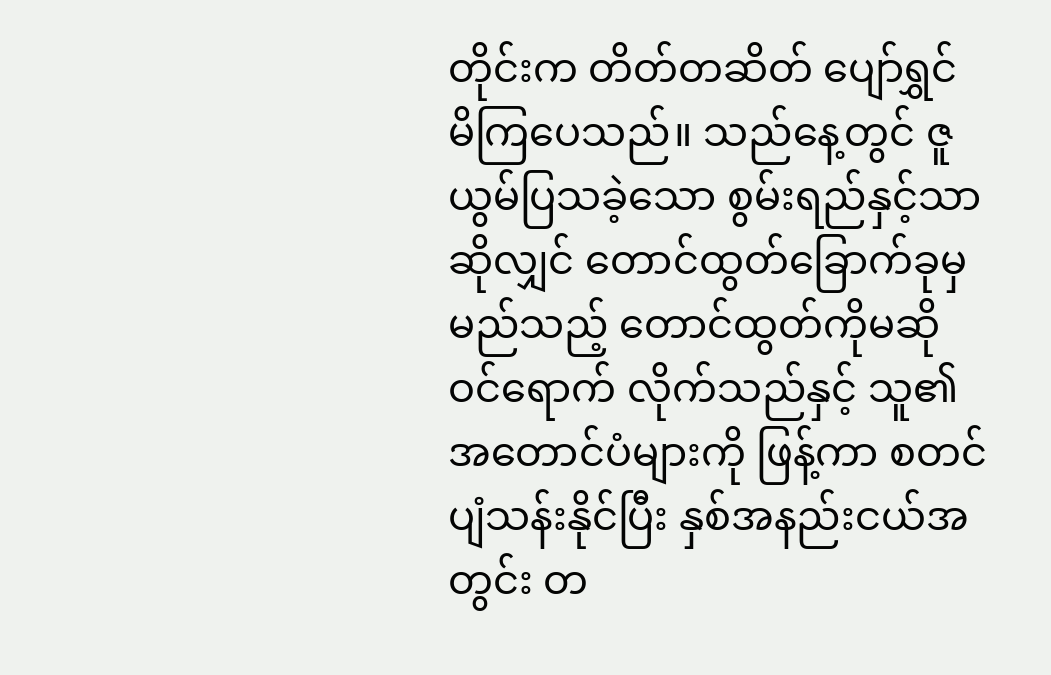တိုင်းက တိတ်တဆိတ် ပျော်ရွှင်မိကြပေသည်။ သည်နေ့တွင် ဇူယွမ်ပြသခဲ့သော စွမ်းရည်နှင့်သာ ဆိုလျှင် တောင်ထွတ်ခြောက်ခုမှ မည်သည့် တောင်ထွတ်ကိုမဆို ဝင်ရောက် လိုက်သည်နှင့် သူ၏ အတောင်ပံများကို ဖြန့်ကာ စတင်ပျံသန်းနိုင်ပြီး နှစ်အနည်းငယ်အတွင်း တ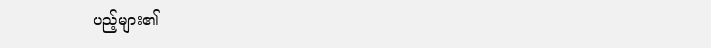ပည့်များ၏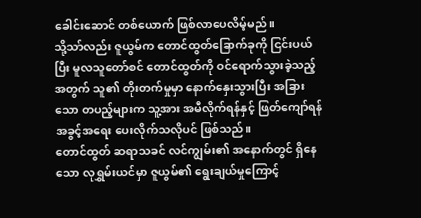ခေါင်းဆောင် တစ်ယောက် ဖြစ်လာပေလိမ့်မည်။
သို့သာ်လည်း ဇူယွမ်က တောင်ထွတ်ခြောက်ခုကို ငြင်းပယ်ပြီး မူလသူတော်စင် တောင်ထွတ်ကို ဝင်ရောက်သွားခဲ့သည့် အတွက် သူ၏ တိုးတက်မှုမှာ နောက်နှေးသွားပြီး အခြားသော တပည့်များက သူ့အား အမီလိုက်ရန်နှင့် ဖြတ်ကျော်ရန် အခွင့်အရေး ပေးလိုက်သလိုပင် ဖြစ်သည်။
တောင်ထွတ် ဆရာသခင် လင်ကျွမ်း၏ အနောက်တွင် ရှိနေသော လုရွှမ်းယင်မှာ ဇူယွမ်၏ ရွေးချယ်မှုကြောင့်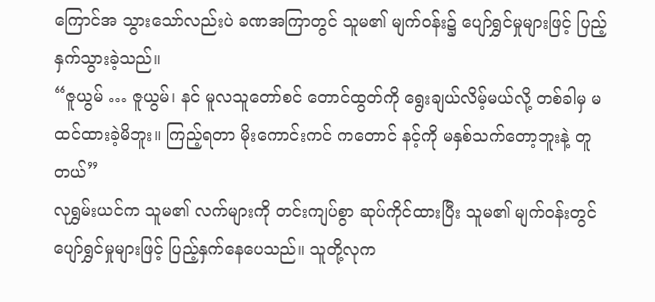ကြောင်အ သွားသော်လည်းပဲ ခဏအကြာတွင် သူမ၏ မျက်ဝန်း၌ ပျော်ရွှင်မှုများဖြင့် ပြည့်နှက်သွားခဲ့သည်။
“ဇူယွမ် … ဇူယွမ်၊ နင် မူလသူတော်စင် တောင်ထွတ်ကို ရွေးချယ်လိမ့်မယ်လို့ တစ်ခါမှ မထင်ထားခဲ့မိဘူး။ ကြည့်ရတာ မိုးကောင်းကင် ကတောင် နင့်ကို မနှစ်သက်တော့ဘူးနဲ့ တူတယ်”
လုရွှမ်းယင်က သူမ၏ လက်များကို တင်းကျပ်စွာ ဆုပ်ကိုင်ထားပြီး သူမ၏ မျက်ဝန်းတွင် ပျော်ရွှင်မှုများဖြင့် ပြည့်နှက်နေပေသည်။ သူတို့လုက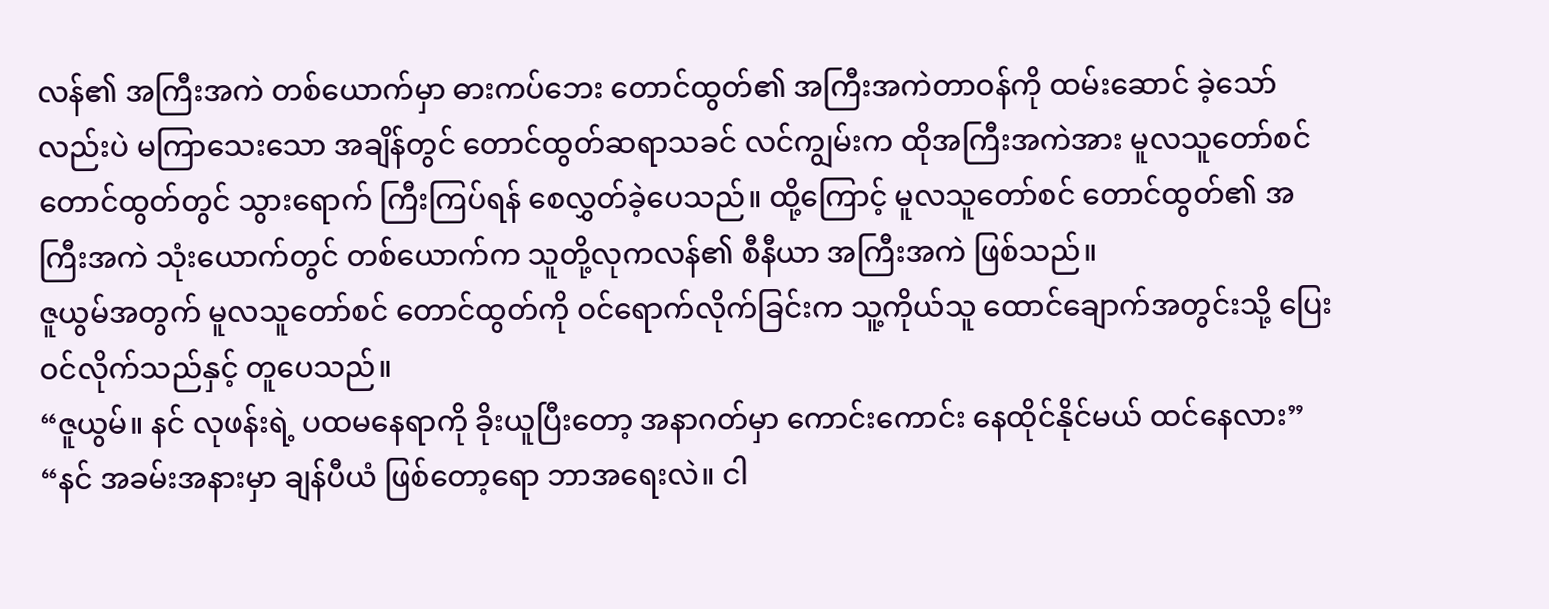လန်၏ အကြီးအကဲ တစ်ယောက်မှာ ဓားကပ်ဘေး တောင်ထွတ်၏ အကြီးအကဲတာဝန်ကို ထမ်းဆောင် ခဲ့သော်လည်းပဲ မကြာသေးသော အချိန်တွင် တောင်ထွတ်ဆရာသခင် လင်ကျွမ်းက ထိုအကြီးအကဲအား မူလသူတော်စင် တောင်ထွတ်တွင် သွားရောက် ကြီးကြပ်ရန် စေလွှတ်ခဲ့ပေသည်။ ထို့ကြောင့် မူလသူတော်စင် တောင်ထွတ်၏ အကြီးအကဲ သုံးယောက်တွင် တစ်ယောက်က သူတို့လုကလန်၏ စီနီယာ အကြီးအကဲ ဖြစ်သည်။
ဇူယွမ်အတွက် မူလသူတော်စင် တောင်ထွတ်ကို ဝင်ရောက်လိုက်ခြင်းက သူ့ကိုယ်သူ ထောင်ချောက်အတွင်းသို့ ပြေးဝင်လိုက်သည်နှင့် တူပေသည်။
“ဇူယွမ်။ နင် လုဖန်းရဲ့ ပထမနေရာကို ခိုးယူပြီးတော့ အနာဂတ်မှာ ကောင်းကောင်း နေထိုင်နိုင်မယ် ထင်နေလား”
“နင် အခမ်းအနားမှာ ချန်ပီယံ ဖြစ်တော့ရော ဘာအရေးလဲ။ ငါ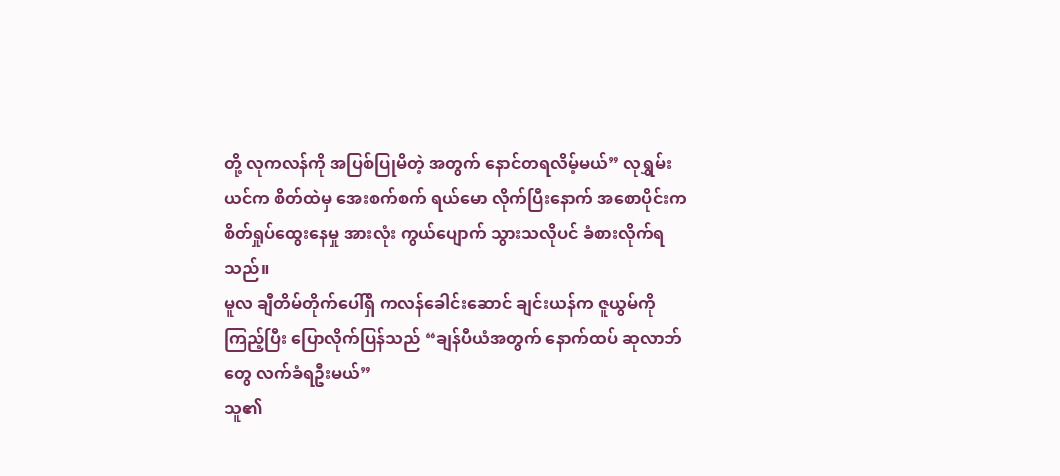တို့ လုကလန်ကို အပြစ်ပြုမိတဲ့ အတွက် နောင်တရလိမ့်မယ်” လုရွှမ်းယင်က စိတ်ထဲမှ အေးစက်စက် ရယ်မော လိုက်ပြီးနောက် အစောပိုင်းက စိတ်ရှုပ်ထွေးနေမှု အားလုံး ကွယ်ပျောက် သွားသလိုပင် ခံစားလိုက်ရသည်။
မူလ ချီတိမ်တိုက်ပေါ်ရှိ ကလန်ခေါင်းဆောင် ချင်းယန်က ဇူယွမ်ကို ကြည့်ပြီး ပြောလိုက်ပြန်သည် “ချန်ပီယံအတွက် နောက်ထပ် ဆုလာဘ်တွေ လက်ခံရဦးမယ်”
သူ၏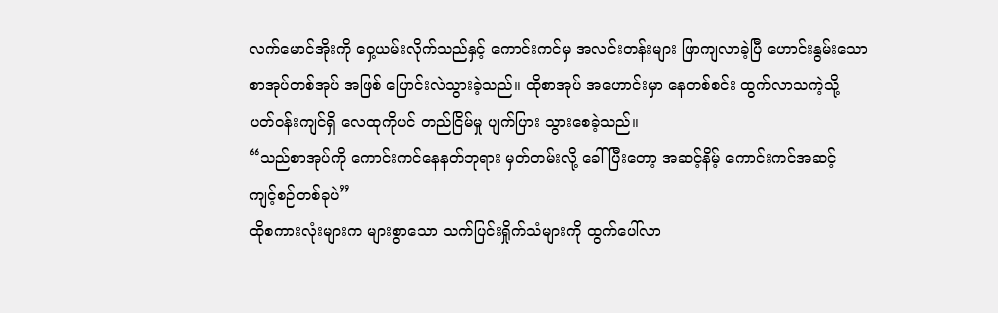လက်မောင်အိုးကို ဝှေ့ယမ်းလိုက်သည်နှင့် ကောင်းကင်မှ အလင်းတန်းများ ဖြာကျလာခဲ့ပြီ ဟောင်းနွမ်းသော စာအုပ်တစ်အုပ် အဖြစ် ပြောင်းလဲသွားခဲ့သည်။ ထိုစာအုပ် အဟောင်းမှာ နေတစ်စင်း ထွက်လာသကဲ့သို့ ပတ်ဝန်းကျင်ရှိ လေထုကိုပင် တည်ငြိမ်မှု ပျက်ပြား သွားစေခဲ့သည်။
“သည်စာအုပ်ကို ကောင်းကင်နေနတ်ဘုရား မှတ်တမ်းလို့ ခေါ်ပြီးတော့ အဆင့်နိမ့် ကောင်းကင်အဆင့် ကျင့်စဉ်တစ်ခုပဲ”
ထိုစကားလုံးများက များစွာသော သက်ပြင်းရှိုက်သံများကို ထွက်ပေါ်လာ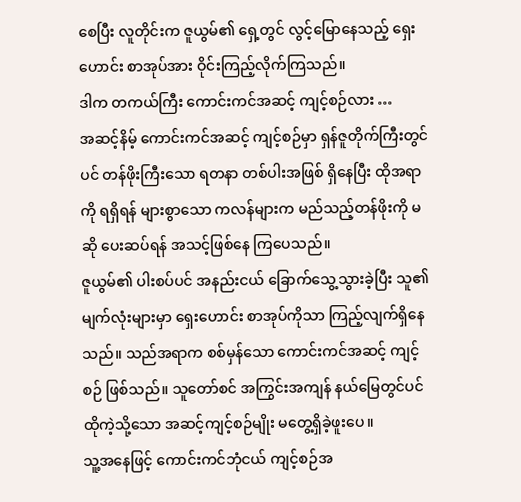စေပြီး လူတိုင်းက ဇူယွမ်၏ ရှေ့တွင် လွင့်မြောနေသည့် ရှေးဟောင်း စာအုပ်အား ဝိုင်းကြည့်လိုက်ကြသည်။
ဒါက တကယ်ကြီး ကောင်းကင်အဆင့် ကျင့်စဉ်လား …
အဆင့်နိမ့် ကောင်းကင်အဆင့် ကျင့်စဉ်မှာ ရှန်ဇူတိုက်ကြီးတွင်ပင် တန်ဖိုးကြီးသော ရတနာ တစ်ပါးအဖြစ် ရှိနေပြီး ထိုအရာကို ရရှိရန် များစွာသော ကလန်များက မည်သည့်တန်ဖိုးကို မဆို ပေးဆပ်ရန် အသင့်ဖြစ်နေ ကြပေသည်။
ဇူယွမ်၏ ပါးစပ်ပင် အနည်းငယ် ခြောက်သွေ့သွားခဲ့ပြီး သူ၏ မျက်လုံးများမှာ ရှေးဟောင်း စာအုပ်ကိုသာ ကြည့်လျက်ရှိနေသည်။ သည်အရာက စစ်မှန်သော ကောင်းကင်အဆင့် ကျင့်စဉ် ဖြစ်သည်။ သူတော်စင် အကြွင်းအကျန် နယ်မြေတွင်ပင် ထိုကဲ့သို့သော အဆင့်ကျင့်စဉ်မျိုး မတွေ့ရှိခဲ့ဖူးပေ။
သူ့အနေဖြင့် ကောင်းကင်ဘုံငယ် ကျင့်စဉ်အ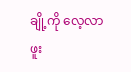ချို့ကို လေ့လာဖူး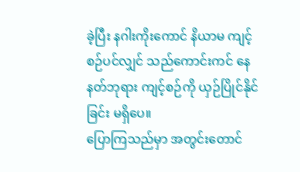ခဲ့ပြီး နဂါးကိုးကောင် နိယာမ ကျင့်စဉ်ပင်လျှင် သည်ကောင်းကင် နေနတ်ဘုရား ကျင့်စဉ်ကို ယှဉ်ပြိုင်နိုင်ခြင်း မရှိပေ။
ပြောကြသည်မှာ အတွင်းတောင်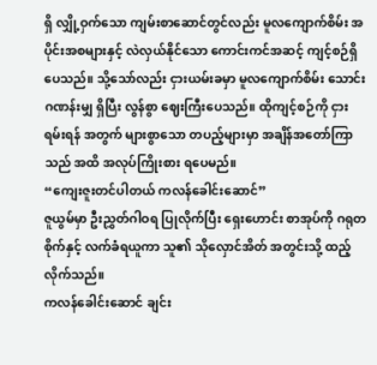ရှိ လျှို့ဝှက်သော ကျမ်းစာဆောင်တွင်လည်း မူလကျောက်စိမ်း အပိုင်းအစများနှင့် လဲလှယ်နိုင်သော ကောင်းကင်အဆင့် ကျင့်စဉ်ရှိပေသည်။ သို့သော်လည်း ငှားယမ်းခမှာ မူလကျောက်စိမ်း သောင်းဂဏန်းမျှ ရှိပြီး လွန်စွာ ဈေးကြီးပေသည်။ ထိုကျင့်စဉ်ကို ငှားရမ်းရန် အတွက် များစွာသော တပည့်များမှာ အချိန်အတော်ကြာသည် အထိ အလုပ်ကြိုးစား ရပေမည်။
“ကျေးဇူးတင်ပါတယ် ကလန်ခေါင်းဆောင်”
ဇူယွမ်မှာ ဦးညွှတ်ဂါဝရ ပြုလိုက်ပြီး ရှေးဟောင်း စာအုပ်ကို ဂရုတစိုက်နှင့် လက်ခံရယူကာ သူ၏ သိုလှောင်အိတ် အတွင်းသို့ ထည့်လိုက်သည်။
ကလန်ခေါင်းဆောင် ချင်း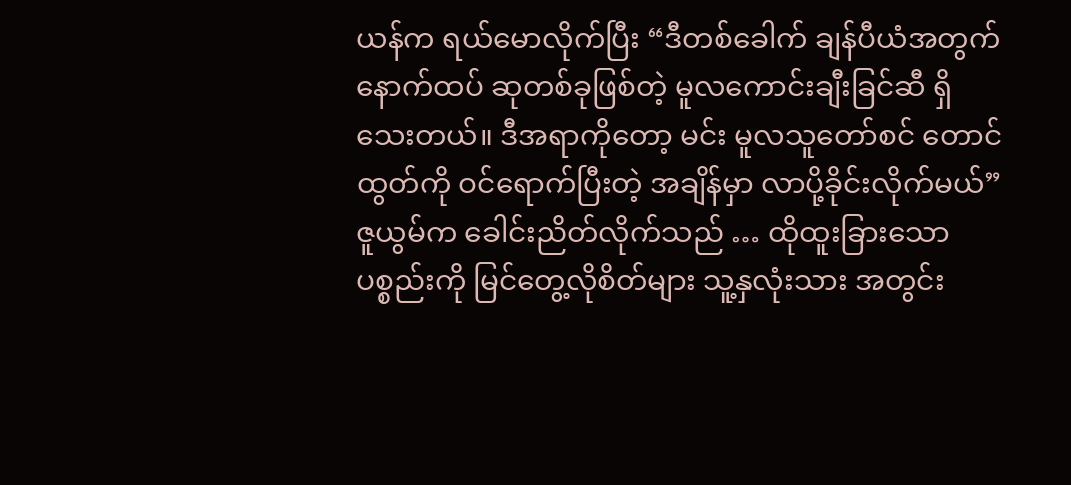ယန်က ရယ်မောလိုက်ပြီး “ဒီတစ်ခေါက် ချန်ပီယံအတွက် နောက်ထပ် ဆုတစ်ခုဖြစ်တဲ့ မူလကောင်းချီးခြင်ဆီ ရှိသေးတယ်။ ဒီအရာကိုတော့ မင်း မူလသူတော်စင် တောင်ထွတ်ကို ဝင်ရောက်ပြီးတဲ့ အချိန်မှာ လာပို့ခိုင်းလိုက်မယ်”
ဇူယွမ်က ခေါင်းညိတ်လိုက်သည် … ထိုထူးခြားသော ပစ္စည်းကို မြင်တွေ့လိုစိတ်များ သူ့နှလုံးသား အတွင်း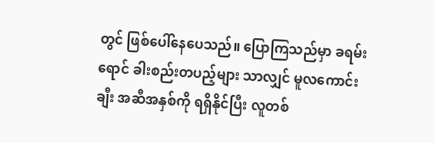တွင် ဖြစ်ပေါ်နေပေသည်။ ပြောကြသည်မှာ ခရမ်းရောင် ခါးစည်းတပည့်များ သာလျှင် မူလကောင်းချီး အဆီအနှစ်ကို ရရှိနိုင်ပြီး လူတစ်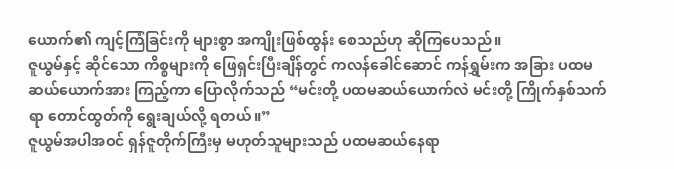ယောက်၏ ကျင့်ကြံခြင်းကို များစွာ အကျိုးဖြစ်ထွန်း စေသည်ဟု ဆိုကြပေသည်။
ဇူယွမ်နှင့် ဆိုင်သော ကိစ္စများကို ဖြေရှင်းပြီးချိန်တွင် ကလန်ခေါင်ဆောင် ကန်ရွှမ်းက အခြား ပထမဆယ်ယောက်အား ကြည့်ကာ ပြောလိုက်သည် “မင်းတို့ ပထမဆယ်ယောက်လဲ မင်းတို့ ကြိုက်နှစ်သက်ရာ တောင်ထွတ်ကို ရွေးချယ်လို့ ရတယ်။”
ဇူယွမ်အပါအဝင် ရှန်ဇူတိုက်ကြီးမှ မဟုတ်သူများသည် ပထမဆယ်နေရာ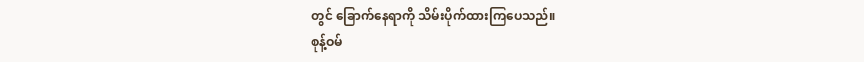တွင် ခြောက်နေရာကို သိမ်းပိုက်ထားကြပေသည်။
စုန့်ဝမ်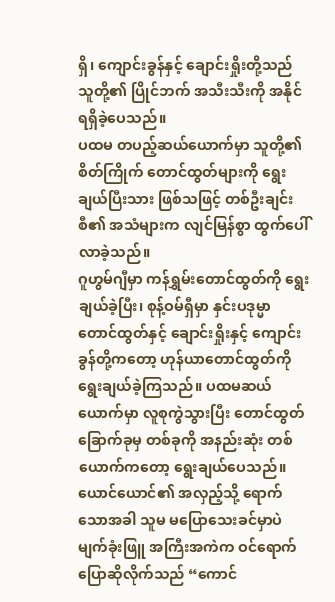ရှိ၊ ကျောင်းခွန်နှင့် ချောင်းရှိုးတို့သည် သူတို့၏ ပြိုင်ဘက် အသီးသီးကို အနိုင်ရရှိခဲ့ပေသည်။
ပထမ တပည့်ဆယ်ယောက်မှာ သူတို့၏ စိတ်ကြိုက် တောင်ထွတ်များကို ရွေးချယ်ပြီးသား ဖြစ်သဖြင့် တစ်ဦးချင်းစီ၏ အသံများက လျင်မြန်စွာ ထွက်ပေါ်လာခဲ့သည်။
ဂူဟွမ်ဂျီမှာ ကန်ရွှမ်းတောင်ထွတ်ကို ရွေးချယ်ခဲ့ပြီး၊ စုန့်ဝမ်ရှီမှာ နှင်းပဒုမ္မာ တောင်ထွတ်နှင့် ချောင်းရှိုးနှင့် ကျောင်းခွန်တို့ကတော့ ဟုန်ယာတောင်ထွတ်ကို ရွေးချယ်ခဲ့ကြသည်။ ပထမဆယ်ယောက်မှာ လူစုကွဲသွားပြီး တောင်ထွတ်ခြောက်ခုမှ တစ်ခုကို အနည်းဆုံး တစ်ယောက်ကတော့ ရွေးချယ်ပေသည်။
ယောင်ယောင်၏ အလှည့်သို့ ရောက်သောအခါ သူမ မပြောသေးခင်မှာပဲ မျက်ခုံးဖြူ အကြီးအကဲက ဝင်ရောက် ပြောဆိုလိုက်သည် “ကောင်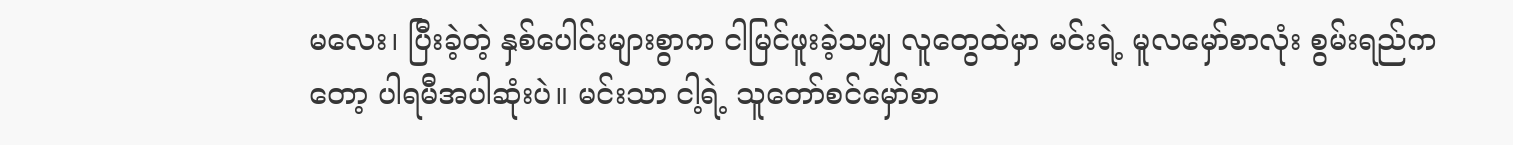မလေး၊ ပြီးခဲ့တဲ့ နှစ်ပေါင်းများစွာက ငါမြင်ဖူးခဲ့သမျှ လူတွေထဲမှာ မင်းရဲ့ မူလမှော်စာလုံး စွမ်းရည်ကတော့ ပါရမီအပါဆုံးပဲ။ မင်းသာ ငါ့ရဲ့ သူတော်စင်မှော်စာ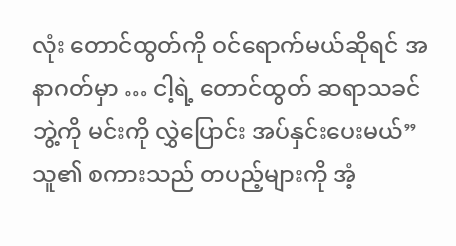လုံး တောင်ထွတ်ကို ဝင်ရောက်မယ်ဆိုရင် အနာဂတ်မှာ … ငါ့ရဲ့ တောင်ထွတ် ဆရာသခင်ဘွဲ့ကို မင်းကို လွှဲပြောင်း အပ်နှင်းပေးမယ်”
သူ၏ စကားသည် တပည့်များကို အံ့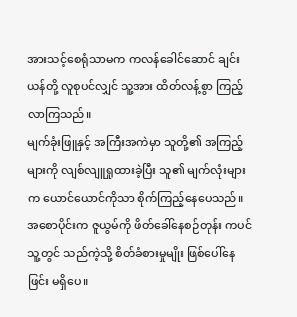အားသင့်စေရုံသာမက ကလန်ခေါင်ဆောင် ချင်းယန်တို့ လူစုပင်လျှင် သူ့အား ထိတ်လန့်စွာ ကြည့်လာကြသည်။
မျက်ခုံးဖြူနှင့် အကြီးအကဲမှာ သူတို့၏ အကြည့်များကို လျစ်လျူရှုထားခဲ့ပြီး သူ၏ မျက်လုံးများက ယောင်ယောင်ကိုသာ စိုက်ကြည့်နေပေသည်။ အစောပိုင်းက ဇူယွမ်ကို ဖိတ်ခေါ်နေစဉ်တုန်း ကပင် သူ့တွင် သည်ကဲ့သို့ စိတ်ခံစားမှုမျိုး ဖြစ်ပေါ်နေဖြင်း မရှိပေ။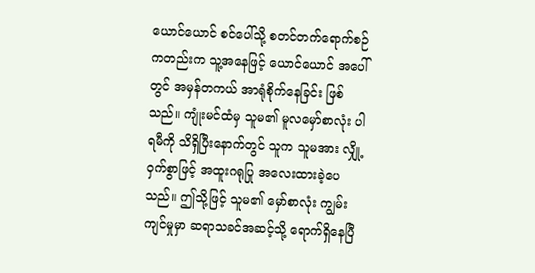ယောင်ယောင် စင်ပေါ်သို့ စတင်တက်ရောက်စဉ် ကတည်းက သူ့အနေဖြင့် ယောင်ယောင် အပေါ်တွင် အမှန်တကယ် အာရုံစိုက်နေခြင်း ဖြစ်သည်။ ကျုံးမင်ထံမှ သူမ၏ မူလမှော်စာလုံး ပါရမီကို သိရှိပြီးနောက်တွင် သူက သူမအား လျှို့ဝှက်စွာဖြင့် အထူးဂရုပြု အလေးထားခဲ့ပေသည်။ ဤသို့ဖြင့် သူမ၏ မှော်စာလုံး ကျွမ်းကျင်မှုမှာ ဆရာသခင်အဆင့်သို့ ရောက်ရှိနေပြီ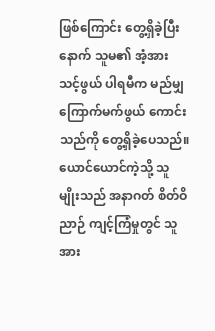ဖြစ်ကြောင်း တွေ့ရှိခဲ့ပြီးနောက် သူမ၏ အံ့အားသင့်ဖွယ် ပါရမီက မည်မျှကြောက်မက်ဖွယ် ကောင်းသည်ကို တွေ့ရှိခဲ့ပေသည်။
ယောင်ယောင်ကဲ့သို့ သူမျိုးသည် အနာဂတ် စိတ်ဝိညာဉ် ကျင့်ကြံမှုတွင် သူအား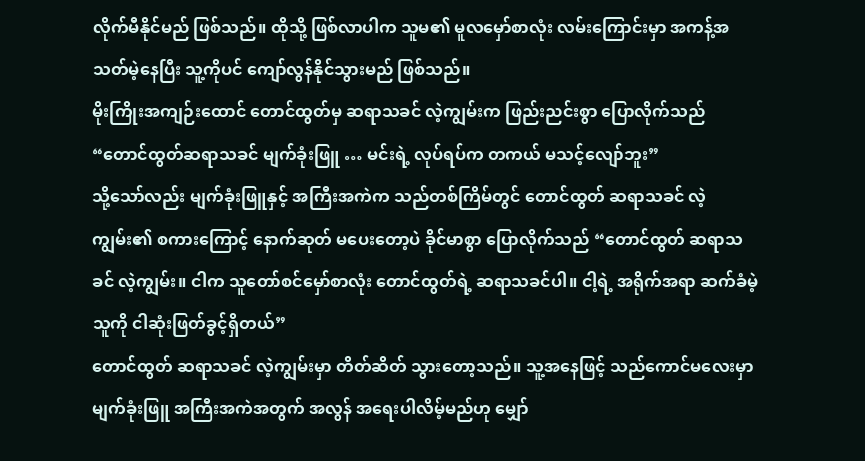လိုက်မီနိုင်မည် ဖြစ်သည်။ ထိုသို့ ဖြစ်လာပါက သူမ၏ မူလမှော်စာလုံး လမ်းကြောင်းမှာ အကန့်အသတ်မဲ့နေပြီး သူ့ကိုပင် ကျော်လွန်နိုင်သွားမည် ဖြစ်သည်။
မိုးကြိုးအကျဉ်းထောင် တောင်ထွတ်မှ ဆရာသခင် လဲ့ကျွမ်းက ဖြည်းညင်းစွာ ပြောလိုက်သည် “တောင်ထွတ်ဆရာသခင် မျက်ခုံးဖြူ … မင်းရဲ့ လုပ်ရပ်က တကယ် မသင့်လျော်ဘူး”
သို့သော်လည်း မျက်ခုံးဖြူနှင့် အကြီးအကဲက သည်တစ်ကြိမ်တွင် တောင်ထွတ် ဆရာသခင် လဲ့ကျွမ်း၏ စကားကြောင့် နောက်ဆုတ် မပေးတော့ပဲ ခိုင်မာစွာ ပြောလိုက်သည် “တောင်ထွတ် ဆရာသခင် လဲ့ကျွမ်း။ ငါက သူတော်စင်မှော်စာလုံး တောင်ထွတ်ရဲ့ ဆရာသခင်ပါ။ ငါ့ရဲ့ အရိုက်အရာ ဆက်ခံမဲ့သူကို ငါဆုံးဖြတ်ခွင့်ရှိတယ်”
တောင်ထွတ် ဆရာသခင် လဲ့ကျွမ်းမှာ တိတ်ဆိတ် သွားတော့သည်။ သူ့အနေဖြင့် သည်ကောင်မလေးမှာ မျက်ခုံးဖြူ အကြီးအကဲအတွက် အလွန် အရေးပါလိမ့်မည်ဟု မျှော်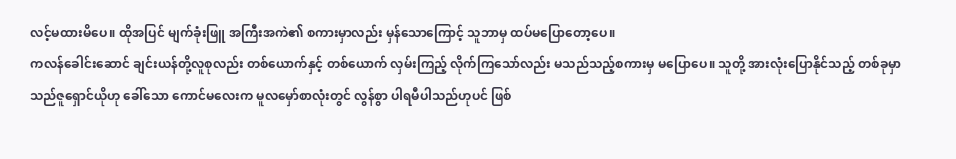လင့်မထားမိပေ။ ထိုအပြင် မျက်ခုံးဖြူ အကြီးအကဲ၏ စကားမှာလည်း မှန်သောကြောင့် သူဘာမှ ထပ်မပြောတော့ပေ။
ကလန်ခေါင်းဆောင် ချင်းယန်တို့လူစုလည်း တစ်ယောက်နှင့် တစ်ယောက် လှမ်းကြည့် လိုက်ကြသော်လည်း မသည်သည့်စကားမှ မပြောပေ။ သူတို့ အားလုံးပြောနိုင်သည့် တစ်ခုမှာ သည်ဇူရှောင်ယိုဟု ခေါ်သော ကောင်မလေးက မူလမှော်စာလုံးတွင် လွန်စွာ ပါရမီပါသည်ဟုပင် ဖြစ်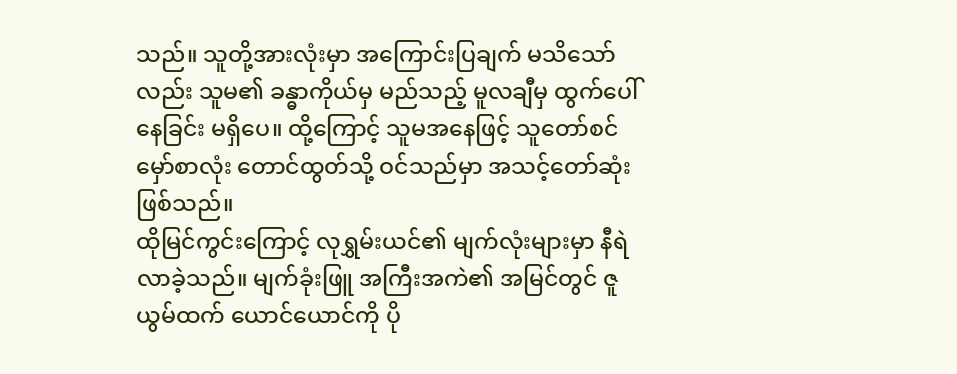သည်။ သူတို့အားလုံးမှာ အကြောင်းပြချက် မသိသော်လည်း သူမ၏ ခန္ဓာကိုယ်မှ မည်သည့် မူလချီမှ ထွက်ပေါ်နေခြင်း မရှိပေ။ ထို့ကြောင့် သူမအနေဖြင့် သူတော်စင်မှော်စာလုံး တောင်ထွတ်သို့ ဝင်သည်မှာ အသင့်တော်ဆုံး ဖြစ်သည်။
ထိုမြင်ကွင်းကြောင့် လုရွှမ်းယင်၏ မျက်လုံးများမှာ နီရဲလာခဲ့သည်။ မျက်ခုံးဖြူ အကြီးအကဲ၏ အမြင်တွင် ဇူယွမ်ထက် ယောင်ယောင်ကို ပို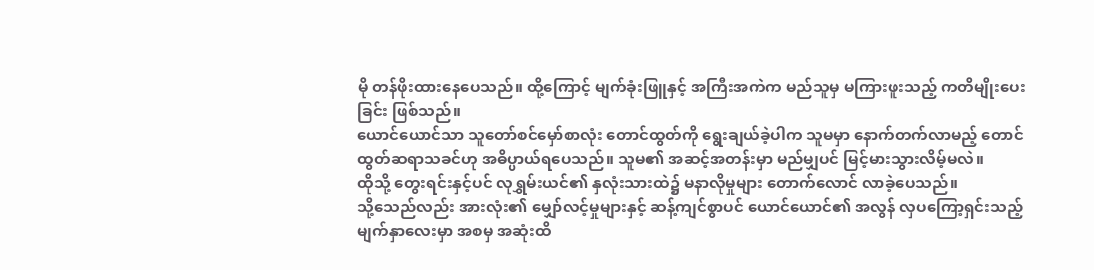မို တန်ဖိုးထားနေပေသည်။ ထို့ကြောင့် မျက်ခုံးဖြူနှင့် အကြီးအကဲက မည်သူမှ မကြားဖူးသည့် ကတိမျိုးပေးခြင်း ဖြစ်သည်။
ယောင်ယောင်သာ သူတော်စင်မှော်စာလုံး တောင်ထွတ်ကို ရွေးချယ်ခဲ့ပါက သူမမှာ နောက်တက်လာမည့် တောင်ထွတ်ဆရာသခင်ဟု အဓိပ္ပာယ်ရပေသည်။ သူမ၏ အဆင့်အတန်းမှာ မည်မျှပင် မြင့်မားသွားလိမ့်မလဲ။
ထိုသို့ တွေးရင်းနှင့်ပင် လုရွှမ်းယင်၏ နှလုံးသားထဲ၌ မနာလိုမှုများ တောက်လောင် လာခဲ့ပေသည်။
သို့သေည်လည်း အားလုံး၏ မျှော်လင့်မှုများနှင့် ဆန့်ကျင်စွာပင် ယောင်ယောင်၏ အလွန် လှပကြော့ရှင်းသည့် မျက်နှာလေးမှာ အစမှ အဆုံးထိ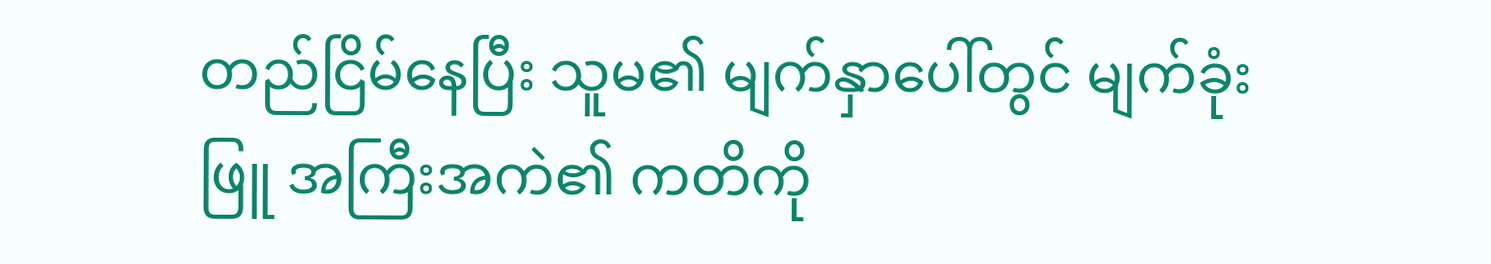တည်ငြိမ်နေပြီး သူမ၏ မျက်နှာပေါ်တွင် မျက်ခုံးဖြူ အကြီးအကဲ၏ ကတိကို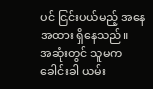ပင် ငြင်းပယ်မည့် အနေအထား ရှိနေသည်။
အဆုံးတွင် သူမက ခေါင်းခါ ယမ်း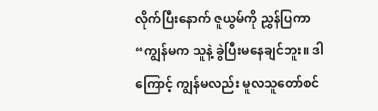လိုက်ပြီးနောက် ဇူယွမ်ကို ညွှန်ပြကာ “ကျွန်မက သူနဲ့ ခွဲပြီးမနေချင်ဘူး။ ဒါကြောင့် ကျွန်မလည်း မူလသူတော်စင်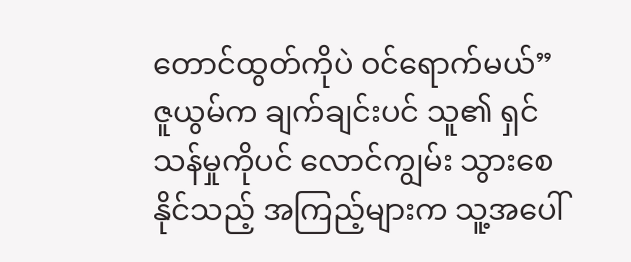တောင်ထွတ်ကိုပဲ ဝင်ရောက်မယ်”
ဇူယွမ်က ချက်ချင်းပင် သူ၏ ရှင်သန်မှုကိုပင် လောင်ကျွမ်း သွားစေနိုင်သည့် အကြည့်များက သူ့အပေါ်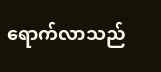ရောက်လာသည်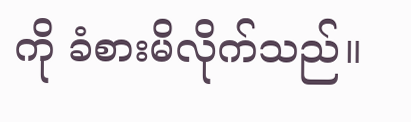ကို ခံစားမိလိုက်သည်။